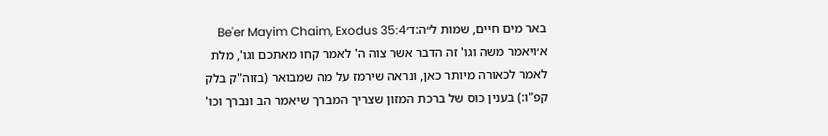באר מים חיים, שמות ל״ה:ד׳Be'er Mayim Chaim, Exodus 35:4
א׳ויאמר משה וגו' זה הדבר אשר צוה ה' לאמר קחו מאתכם וגו', מלת לאמר לכאורה מיותר כאן, ונראה שירמז על מה שמבואר (בזוה"ק בלק קפ"ו:) בענין כוס של ברכת המזון שצריך המברך שיאמר הב ונברך וכו'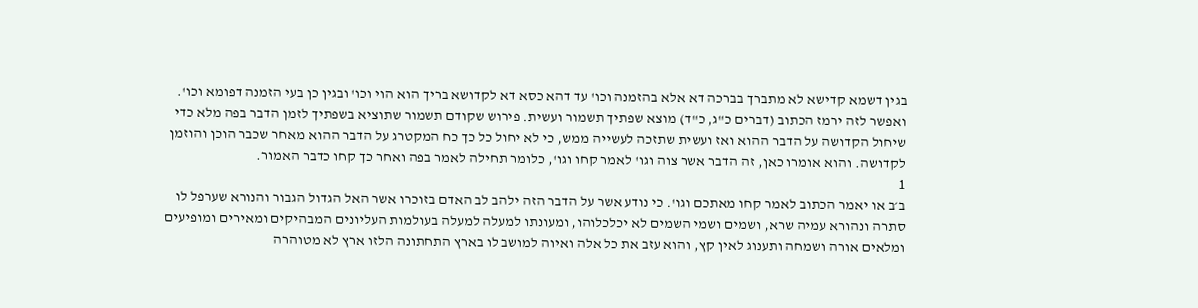בגין דשמא קדישא לא מתברך בברכה דא אלא בהזמנה וכו' עד דהא כסא דא לקדושא בריך הוא הוי וכו' ובגין כן בעי הזמנה דפומא וכו'. ואפשר לזה ירמז הכתוב (דברים כ"ג, כ"ד) מוצא שפתיך תשמור ועשית. פירוש שקודם תשמור שתוציא בשפתיך לזמן הדבר בפה מלא כדי שיחול הקדושה על הדבר ההוא ואז ועשית שתזכה לעשייה ממש, כי לא יחול כל כך כח המקטרג על הדבר ההוא מאחר שכבר הוכן והוזמן לקדושה. והוא אומרו כאן, זה הדבר אשר צוה וגו' לאמר קחו וגו', כלומר תחילה לאמר בפה ואחר כך קחו כדבר האמור.
1
ב׳ב או יאמר הכתוב לאמר קחו מאתכם וגו'. כי נודע אשר על הדבר הזה ילהב לב האדם בזוכרו אשר האל הגדול הגבור והנורא שערפל לו סתרה ונהורא עמיה שרא, ושמים ושמי השמים לא יכלכלוהו, ומעונתו למעלה למעלה בעולמות העליונים המבהיקים ומאירים ומופיעים ומלאים אורה ושמחה ותענוג לאין קץ, והוא עזב את כל אלה ואיוה למושב לו בארץ התחתונה הלזו ארץ לא מטוהרה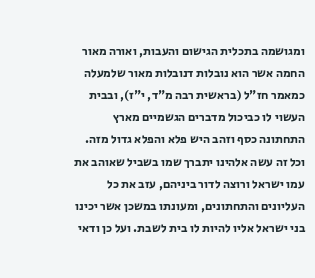ומגושמה בתכלית הגישום והעבות, ואורה מאור החמה אשר הוא נובלות דנובלות מאור שלמעלה כמאמר חז"ל (בראשית רבה מ"ד, י"ז), ובבית העשוי לו כביכול מדברים הגשמיים מארץ התחתונה כסף וזהב היש פלא והפלא גדול מזה. וכל זה עשה אלהינו יתברך שמו בשביל שאוהב את עמו ישראל ורוצה לדור ביניהם, עזב את כל העליונים והתחתונים, ומעונתו במשכן אשר יכינו בני ישראל אליו להיות לו בית לשבת. ועל כן ודאי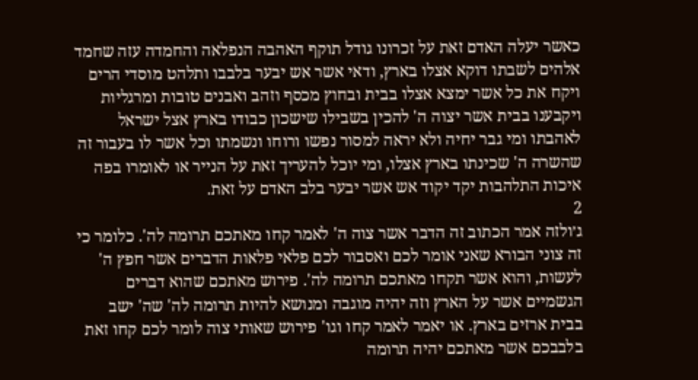כאשר יעלה האדם זאת על זכרונו גודל תוקף האהבה הנפלאה והחמדה עזה שחמד אלהים לשבתו דוקא אצלו בארץ, ודאי אשר אש יבער בלבבו ותלהט מוסדי הרים ויקח את כל אשר ימצא אצלו בבית ובחוץ מכסף וזהב ואבנים טובות ומרגליות ויקבענו בבית אשר יצוה ה' להכין בשבילו שישכון כבודו בארץ אצל ישראל לאהבתו ומי גבר יחיה ולא יראה למסור נפשו ורוחו ונשמתו וכל אשר לו בעבור זה שהשרה ה' שכינתו בארץ אצלו, ומי יוכל להעריך זאת על הנייר או לאומרו בפה איכות התלהבות יקד יקוד אש אשר יבער בלב האדם על זאת.
2
ג׳ולזה אמר הכתוב זה הדבר אשר צוה ה' לאמר קחו מאתכם תרומה לה'. כלומר כי זה צוני הבורא שאני אומר לכם ואסבור לכם פלאי פלאות הדברים אשר חפץ ה' לעשות, והוא אשר תקחו מאתכם תרומה לה'. פירוש מאתכם שהוא דברים הגשמיים אשר על הארץ וזה יהיה מוגבה ומנושא להיות תרומה לה' שה' ישב בבית ארזים בארץ. או יאמר לאמר קחו וגו' פירוש שאותי צוה לומר לכם קחו זאת בלבבכם אשר מאתכם יהיה תרומה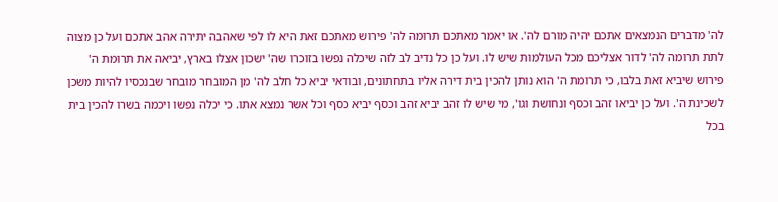לה' מדברים הנמצאים אתכם יהיה מורם לה'. או יאמר מאתכם תרומה לה' פירוש מאתכם זאת היא לו לפי שאהבה יתירה אהב אתכם ועל כן מצוה לתת תרומה לה' לדור אצליכם מכל העולמות שיש לו. ועל כן כל נדיב לב לזה שיכלה נפשו בזוכרו שה' ישכון אצלו בארץ, יביאה את תרומת ה' פירוש שיביא זאת בלבו, כי תרומת ה' הוא נותן להכין בית דירה אליו בתחתונים, ובודאי יביא כל חלב לה' מן המובחר מובחר שבנכסיו להיות משכן לשכינת ה'. ועל כן יביאו זהב וכסף ונחושת וגו', מי שיש לו זהב יביא זהב וכסף יביא כסף וכל אשר נמצא אתו. כי יכלה נפשו ויכמה בשרו להכין בית בכל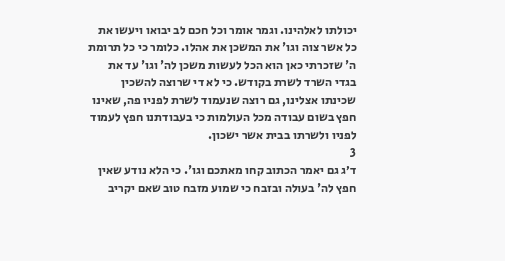יכולתו לאלהינו. וגמר אומר וכל חכם לב יבואו ויעשו את כל אשר צוה וגו' את המשכן את אהלו. כלומר כי כל תרומת ה' שזכרתי כאן הוא הכל לעשות משכן לה' וגו' עד את בגדי השרד לשרת בקודש. כי לא די שרוצה להשכין שכינתו אצלינו, גם רוצה שנעמוד לשרת לפניו פה, שאינו חפץ בשום עבודה מכל העולמות כי בעבודתנו חפץ לעמוד לפניו ולשרתו בבית אשר ישכון.
3
ד׳ג גם יאמר הכתוב קחו מאתכם וגו'. כי הלא נודע שאין חפץ לה' בעולה ובזבח כי שמוע מזבח טוב שאם יקריב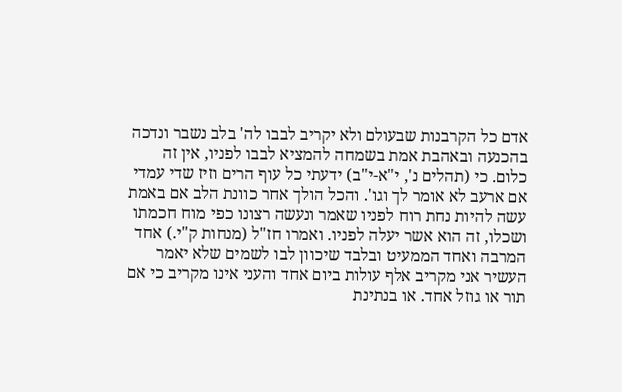אדם כל הקרבנות שבעולם ולא יקריב לבבו לה' בלב נשבר ונדכה בהכנעה ובאהבת אמת בשמחה להמציא לבבו לפניו, אין זה כלום. כי (תהלים נ', י"א-י"ב) ידעתי כל עוף הרים וזיז שדי עמדי אם ארעב לא אומר לך וגו'. והכל הולך אחר כוונת הלב אם באמת עשה להיות נחת רוח לפניו שאמר ונעשה רצונו כפי מוח חכמתו ושכלו, זה הוא אשר יעלה לפניו. ואמרו חז"ל (מנחות ק"י.) אחד המרבה ואחד הממעיט ובלבד שיכוון לבו לשמים שלא יאמר העשיר אני מקריב אלף עולות ביום אחד והעני אינו מקריב כי אם תור או גוזל אחד. או בנתינת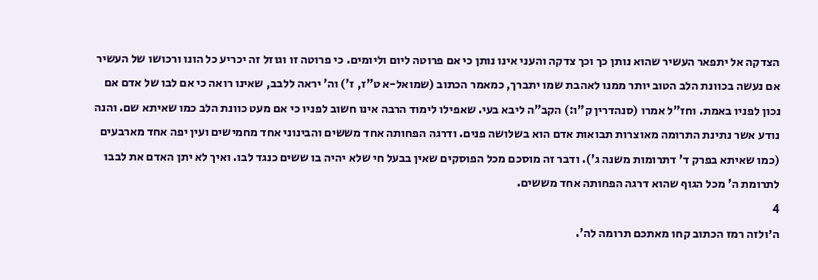הצדקה אל יתפאר העשיר שהוא נותן כך וכך צדקה והעני אינו נותן כי אם פרוטה ליום וליומים. כי פרוטה זו וגוזל זה יכריע כל הונו ורכושו של העשיר אם נעשה בכוונת הלב הטוב יותר ממנו לאהבת שמו יתברך, כמאמר הכתוב (שמואל-א ט"ז, ז') וה' יראה ללבב, שאינו רואה כי אם לבו של אדם אם נכון לפניו באמת. וחז"ל אמרו (סנהדרין ק"ו:) הקב"ה ליבא בעי. שאפילו לימוד הרבה אינו חשוב לפניו כי אם מעט כוונת הלב כמו שאיתא שם. והנה נודע אשר נתינת התרומה מאוצרות תבואות אדם הוא בשלושה פנים. ודרגה הפחותה אחד מששים והבינוני אחד מחמישים ועין יפה אחד מארבעים (כמו שאיתא בפרק ד' דתרומות משנה ג'). ודבר זה מוסכם מכל הפוסקים שאין בבעל חי שלא יהיה בו ששים כנגד לבו. ואיך לא יתן האדם את לבבו לתרומת ה' מכל הגוף שהוא דרגה הפחותה אחד מששים.
4
ה׳ולזה רמז הכתוב קחו מאתכם תרומה לה'.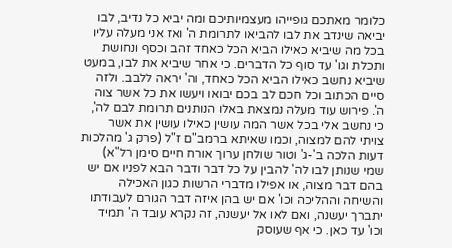כלומר מאתכם גופייהו מעצמיותיכם ומה יביא כל נדיב, לבו יביאה שינדב את לבו להביאו לתרומת ה' ואז אני מעלה עליו בכל מה שיביא כאילו הביא הכל כאחד זהב וכסף ונחושת ותכלת וגו' עד סוף כל הדברים. כי אחר שיביא את לבו, במעט שיביא נחשב כאילו הביא הכל כאחד, וה' יראה ללבב. ולזה סיים הכתוב וכל חכם לב בכם יבואו ויעשו את כל אשר צוה ה'. פירוש עוד מעלה נמצאת באלו הנותנים תרומת לבם לה', כי נחשב אלי בכל אשר המה עושין כאילו עושין את אשר צויתי להם למצוה, וכמו שאיתא ברמב"ם ז"ל (פרק ג' מהלכות דעות הלכה ב'-ג' וטור שולחן ערוך אורח חיים סימן רל"א) שמי שנותן לבו לה' להבין על כל דבר ודבר הבא לפניו אם יש בהם דבר מצוה, או אפילו מדברי הרשות כגון האכילה והשיחה וההליכה וכו' אם יש בהן איזה דבר הגורם לעבודתו יתברך יעשנה, ואם לאו אל יעשנה, זה נקרא עובד ה' תמיד וכו' עד כאן. כי אף שעוסק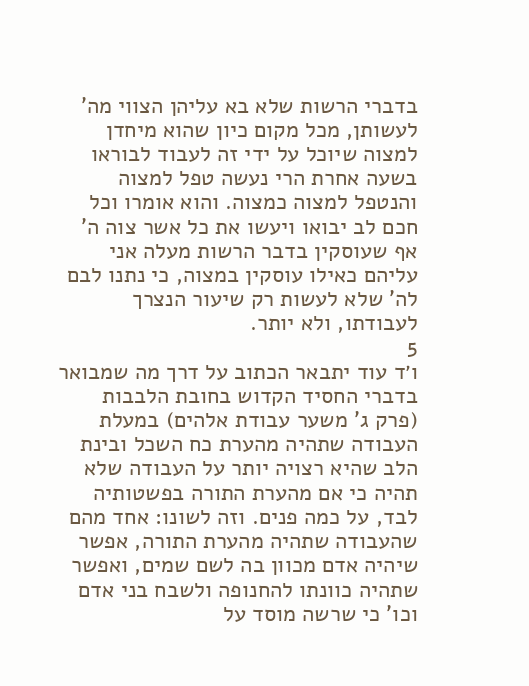בדברי הרשות שלא בא עליהן הצווי מה' לעשותן, מכל מקום כיון שהוא מיחדן למצוה שיוכל על ידי זה לעבוד לבוראו בשעה אחרת הרי נעשה טפל למצוה והנטפל למצוה כמצוה. והוא אומרו וכל חכם לב יבואו ויעשו את כל אשר צוה ה' אף שעוסקין בדבר הרשות מעלה אני עליהם כאילו עוסקין במצוה, כי נתנו לבם לה' שלא לעשות רק שיעור הנצרך לעבודתו, ולא יותר.
5
ו׳ד עוד יתבאר הכתוב על דרך מה שמבואר בדברי החסיד הקדוש בחובת הלבבות (פרק ג' משער עבודת אלהים) במעלת העבודה שתהיה מהערת כח השכל ובינת הלב שהיא רצויה יותר על העבודה שלא תהיה כי אם מהערת התורה בפשטותיה לבד, על כמה פנים. וזה לשונו: אחד מהם שהעבודה שתהיה מהערת התורה, אפשר שיהיה אדם מכוון בה לשם שמים, ואפשר שתהיה כוונתו להחנופה ולשבח בני אדם וכו' כי שרשה מוסד על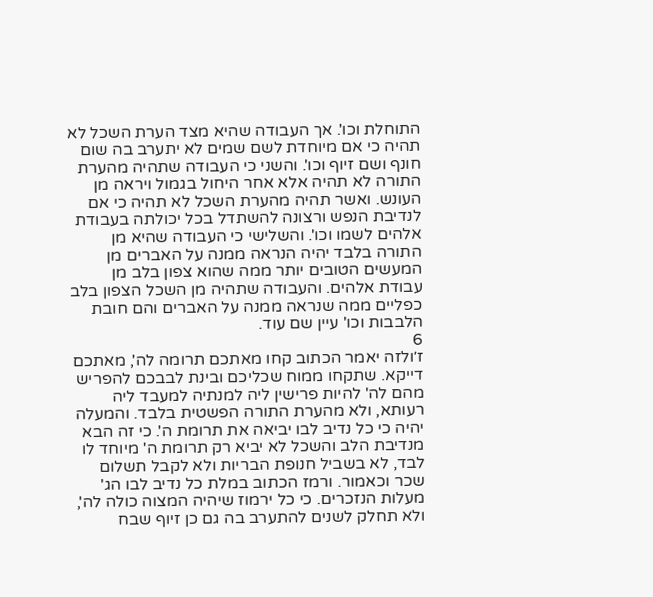התוחלת וכו'. אך העבודה שהיא מצד הערת השכל לא תהיה כי אם מיוחדת לשם שמים לא יתערב בה שום חונף ושם זיוף וכו'. והשני כי העבודה שתהיה מהערת התורה לא תהיה אלא אחר היחול בגמול ויראה מן העונש. ואשר תהיה מהערת השכל לא תהיה כי אם לנדיבת הנפש ורצונה להשתדל בכל יכולתה בעבודת אלהים לשמו וכו'. והשלישי כי העבודה שהיא מן התורה בלבד יהיה הנראה ממנה על האברים מן המעשים הטובים יותר ממה שהוא צפון בלב מן עבודת אלהים. והעבודה שתהיה מן השכל הצפון בלב כפליים ממה שנראה ממנה על האברים והם חובת הלבבות וכו' עיין שם עוד.
6
ז׳ולזה יאמר הכתוב קחו מאתכם תרומה לה', מאתכם דייקא. שתקחו ממוח שכליכם ובינת לבבכם להפריש מהם לה' להיות פרישין ליה למנתיה למעבד ליה רעותא, ולא מהערת התורה הפשטית בלבד. והמעלה יהיה כי כל נדיב לבו יביאה את תרומת ה'. כי זה הבא מנדיבת הלב והשכל לא יביא רק תרומת ה' מיוחד לו לבד, לא בשביל חנופת הבריות ולא לקבל תשלום שכר וכאמור. ורמז הכתוב במלת כל נדיב לבו הג' מעלות הנזכרים. כי כל ירמוז שיהיה המצוה כולה לה', ולא תחלק לשנים להתערב בה גם כן זיוף שבח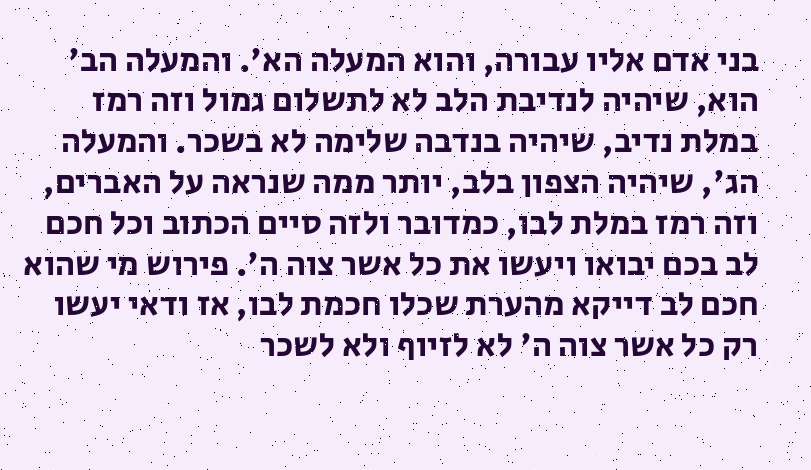בני אדם אליו עבורה, והוא המעלה הא'. והמעלה הב' הוא, שיהיה לנדיבת הלב לא לתשלום גמול וזה רמז במלת נדיב, שיהיה בנדבה שלימה לא בשכר. והמעלה הג', שיהיה הצפון בלב, יותר ממה שנראה על האברים, וזה רמז במלת לבו, כמדובר ולזה סיים הכתוב וכל חכם לב בכם יבואו ויעשו את כל אשר צוה ה'. פירוש מי שהוא חכם לב דייקא מהערת שכלו חכמת לבו, אז ודאי יעשו רק כל אשר צוה ה' לא לזיוף ולא לשכר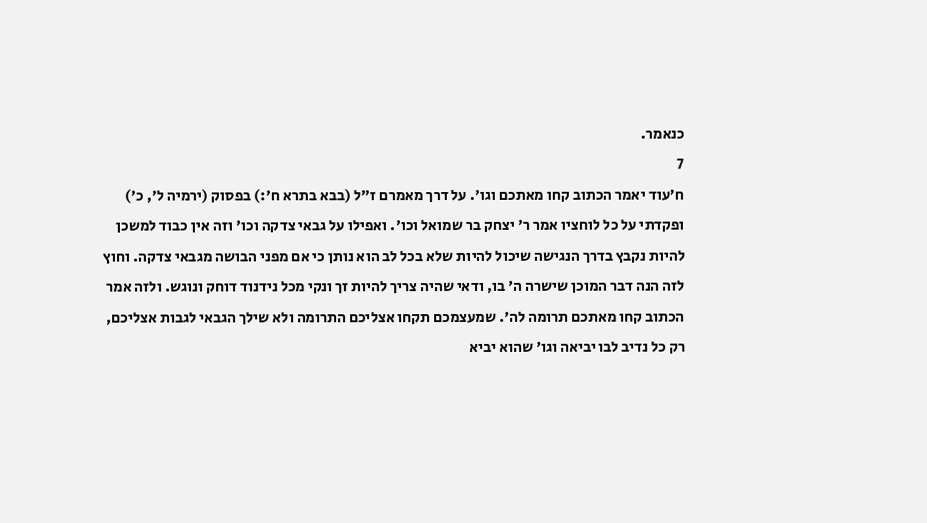כנאמר.
7
ח׳עוד יאמר הכתוב קחו מאתכם וגו'. על דרך מאמרם ז"ל (בבא בתרא ח':) בפסוק (ירמיה ל', כ') ופקדתי על כל לוחציו אמר ר' יצחק בר שמואל וכו'. ואפילו על גבאי צדקה וכו' וזה אין כבוד למשכן להיות נקבץ בדרך הנגישה שיכול להיות שלא בכל לב הוא נותן כי אם מפני הבושה מגבאי צדקה. וחוץ לזה הנה דבר המוכן שישרה ה' בו, ודאי שהיה צריך להיות זך ונקי מכל נידנוד דוחק ונוגש. ולזה אמר הכתוב קחו מאתכם תרומה לה'. שמעצמכם תקחו אצליכם התרומה ולא שילך הגבאי לגבות אצליכם, רק כל נדיב לבו יביאה וגו' שהוא יביא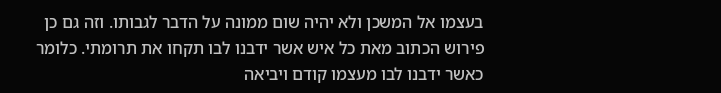בעצמו אל המשכן ולא יהיה שום ממונה על הדבר לגבותו. וזה גם כן פירוש הכתוב מאת כל איש אשר ידבנו לבו תקחו את תרומתי. כלומר כאשר ידבנו לבו מעצמו קודם ויביאה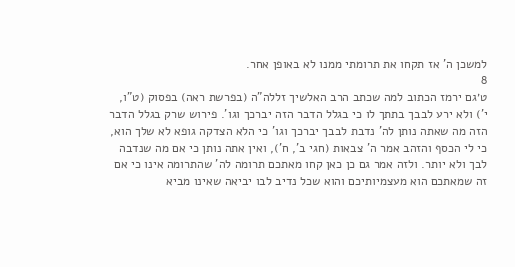למשכן ה' אז תקחו את תרומתי ממנו לא באופן אחר.
8
ט׳גם ירמז הכתוב למה שכתב הרב האלשיך זללה"ה (בפרשת ראה) בפסוק (ט"ו, י') ולא ירע לבבך בתתך לו כי בגלל הדבר הזה יברכך וגו'. פירוש שרק בגלל הדבר הזה מה שאתה נותן לה' נדבת לבבך יברכך וגו' כי הלא הצדקה גופא לא שלך הוא, כי לי הכסף והזהב אמר ה' צבאות (חגי ב', ח'), ואין אתה נותן כי אם מה שנדבה לבך ולא יותר. ולזה אמר גם כן כאן קחו מאתכם תרומה לה' שהתרומה אינו כי אם זה שמאתכם הוא מעצמיותיכם והוא שכל נדיב לבו יביאה שאינו מביא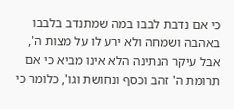כי אם נדבת לבבו במה שמתנדב בלבבו באהבה ושמחה ולא ירע לו על מצות ה', אבל עיקר הנתינה הלא אינו מביא כי אם תרומת ה' זהב וכסף ונחושת וגו', כלומר כי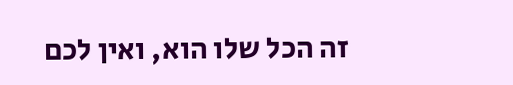זה הכל שלו הוא, ואין לכם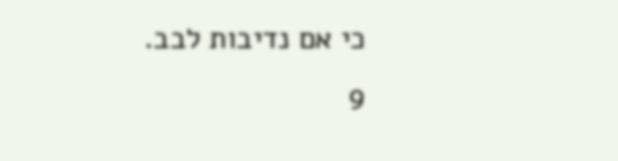כי אם נדיבות לבב.
9